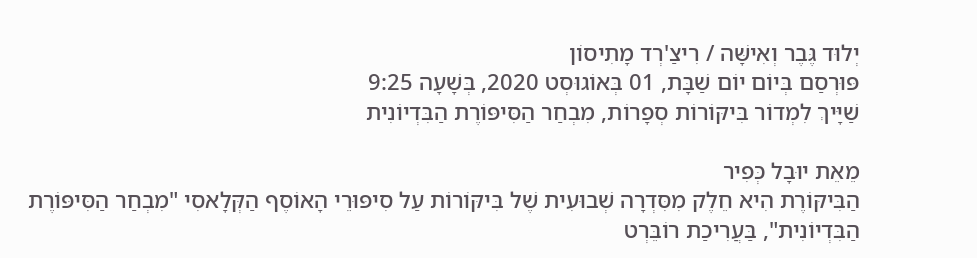יְלוּד גֶּבֶר וְאִישָּׁה / רִיצַ'רְד מָתִיסוֹן
פּוּרְסַם בְּיוֹם יוֹם שַׁבָּת, 01 בְּאוֹגוּסְט 2020, בְּשָׁעָה 9:25
שַׁיָּיךְ לִמְדוֹר בִּיקּוֹרוֹת סְפָרוֹת, מִבְחַר הַסִּיפּוֹרֶת הַבִּדְיוֹנִית

מֵאֵת יוּבָל כְּפִיר
הַבִּיקּוֹרֶת הִיא חֵלֶק מִסִּדְרָה שְׁבוּעִית שֶׁל בִּיקּוֹרוֹת עַל סִיפּוּרֵי הָאוֹסֶף הַקְּלָאסִי "מִבְחַר הַסִּיפּוֹרֶת הַבִּדְיוֹנִית", בַּעֲרִיכַת רוֹבֵּרְט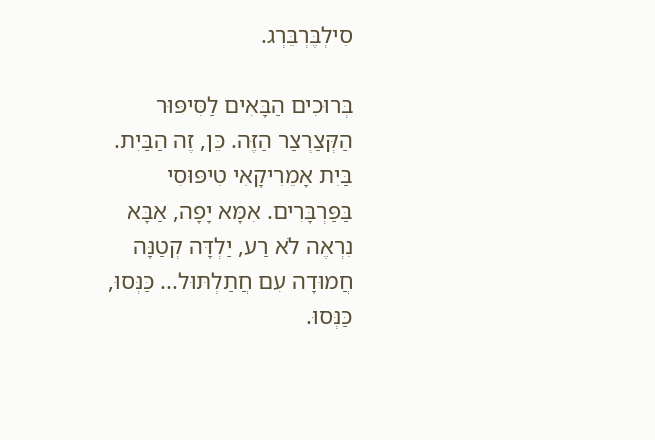סִילְבֶּרְבֵּרְג.

בְּרוּכִים הַבָּאִים לַסִּיפּוּר הַקְּצַרְצַר הַזֶּה. כֵּן, זֶה הַבַּיִת. בַּיִת אָמֵרִיקָאִי טִיפּוּסִי בַּפַּרְבָּרִים. אִמָּא יָפָה, אַבָּא נִרְאֶה לֹא רַע, יַלְדָּה קְטַנָּה חֲמוּדָה עִם חֲתַלְתּוּל... כַּנְּסוּ, כַּנְּסוּ.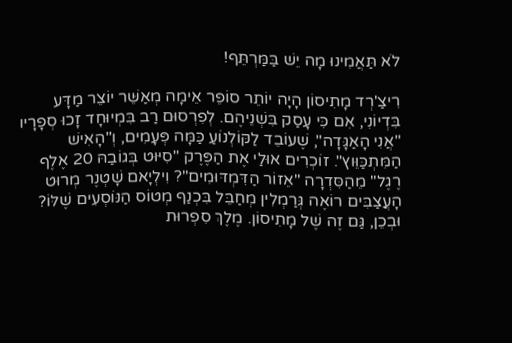לֹא תַּאֲמִינוּ מָה יֵשׁ בַּמַּרְתֵּף!

רִיצַ'רְד מָתִיסוֹן הָיָה יוֹתֵר סוֹפֵר אֵימָה מְאַשֵּׁר יוֹצֵר מַדָּע בִּדְיוֹנִי, אִם כִּי עָסַק בִּשְׁנֵיהֶם. לְפִרְסוּם רַב בִּמְיוּחָד זָכוּ סְפָרָיו "אֲנִי הָאַגָּדָה", שֶׁעוֹבֵד לַקּוֹלְנוֹעַ כַּמָּה פְּעָמִים, וְ"הָאִישׁ הַמִּתְכַּוֵּוץ". זוֹכְרִים אוּלַי אֶת הַפֶּרֶק "סִיּוּט בְּגוֹבַהּ 20 אֶלֶף רֶגֶל" מֵהַסִּדְרָה "אֵזוֹר הַדִּמְדּוּמִים"? וִילְיָאם שָׁטְנֶר מְרוּט הָעֲצַבִּים רוֹאֶה גְּרַמְלִין מְחַבֵּל בִּכְנַף מְטוֹס הַנּוֹסְעִים שֶׁלּוֹ? וּבְכֵן, גַּם זֶה שֶׁל מָתִיסוֹן. מֶלֶךְ סִפְרוּת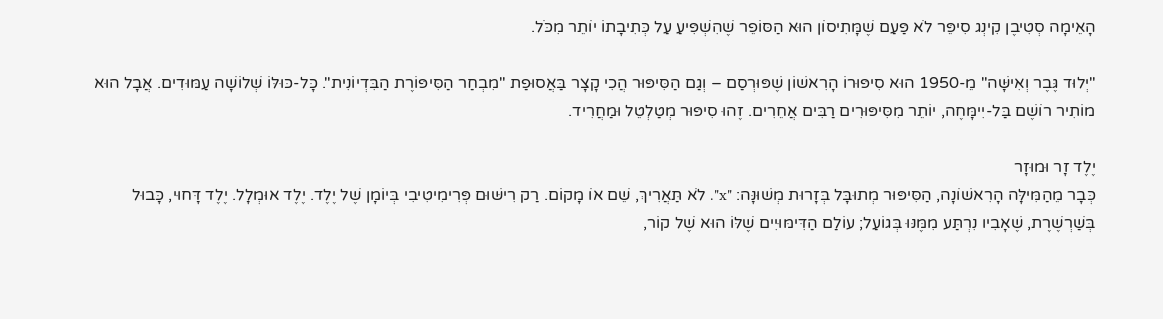הָאֵימָה סְטִיבֶן קִינְג סִיפֵּר לֹא פַּעַם שֶׁמָּתִיסוֹן הוּא הַסּוֹפֵר שֶׁהִשְׁפִּיעַ עַל כְּתִיבָתוֹ יוֹתֵר מִכֹּל.

"יְלוּד גֶּבֶר וְאִישָּׁה" מֵ-1950 הוּא סִיפּוּרוֹ הָרִאשׁוֹן שֶׁפּוּרְסַם – וְגַם הַסִּיפּוּר הֲכִי קָצָר בַּאֲסוּפַת "מִבְחַר הַסִּיפּוֹרֶת הַבִּדְיוֹנִית". כָּל-כּוּלּוֹ שְׁלוֹשָׁה עַמּוּדִים. אֲבָל הוּא מוֹתִיר רוֹשֶׁם בַּל-יִימָּחֶה, יוֹתֵר מִסִּיפּוּרִים רַבִּים אֲחֵרִים. זֶהוּ סִיפּוּר מְטַלְטֵל וּמַחֲרִיד.

יֶלֶד זָר וּמוּזָר
כְּבָר מֵהַמִּילָּה הָרִאשׁוֹנָה, הַסִּיפּוּר מְתוּבָּל בְּזָרוּת מְשׁוּנָּה: "x". לֹא תַּאֲרִיךְ, שֵׁם אוֹ מָקוֹם. רַק רִישּׁוּם פְּרִימִיטִיבִי בְּיוֹמָן שֶׁל יֶלֶד. יֶלֶד אוּמְלָל. יֶלֶד דָּחוּי, כָּבוּל בְּשַׁרְשֶׁרֶת, שֶׁאָבִיו נִרְתַּע מִמֶּנּוּ בְּגוֹעַל; עוֹלַם הַדִּימּוּיִים שֶׁלּוֹ הוּא שֶׁל קוֹר,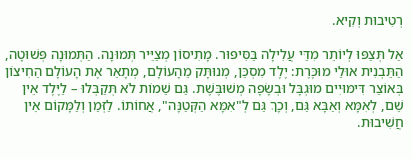רְטִיבוּת וְקִיא.

אַל תְּצַפּוּ לְיוֹתֵר מִדַּי עֲלִילָה בַּסִּיפּוּר. מָתִיסוֹן מְצַיֵּיר תְּמוּנָה. הַתְּמוּנָה פְּשׁוּטָה, הַתַּבְנִית אוּלַי מוּכֶּרֶת: יֶלֶד מִסְכֵּן, מְנוּתָּק מֵהָעוֹלָם, מְתָאֵר אֶת הָעוֹלָם הַחִיצוֹן בְּאוֹצַר דִּימּוּיִים מוּגְבָּל וּבְשָׂפָה מְשׁוּבֶּשֶׁת. גַּם שֵׁמוֹת לֹא תְּקַבְּלוּ – לַיֶּלֶד אֵין שֵׁם, לְאִמָּא וְאַבָּא גַּם, וְכָךְ גַּם לְ"אִמָּא הַקְּטַנָּה", אֲחוֹתוֹ. לַזְּמַן וְלַמָּקוֹם אֵין חֲשִׁיבוּת.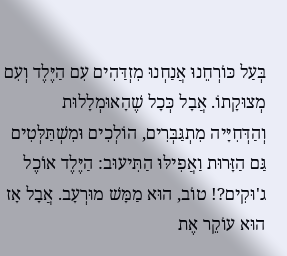בְּעַל כּוֹרְחֵנוּ אֲנַחְנוּ מִזְדַּהִים עִם הַיֶּלֶד וְעִם מְצוּקָתוֹ. אֲבָל כְּכָל שֶׁהָאוּמְלָלוּת וְהַדְּחִיָּיה מִתְגַּבְּרִים, הוֹלְכִים וּמִשְׁתַּלְּטִים גַּם הַזָּרוּת וַאֲפִילּוּ הַתִּיעוּב: הַיֶּלֶד אוֹכֶל ג'וּקִים?! טוֹב, הוּא מַמָּשׁ מוּרְעָב. אֲבָל אָז הוּא עוֹקֵר אֶת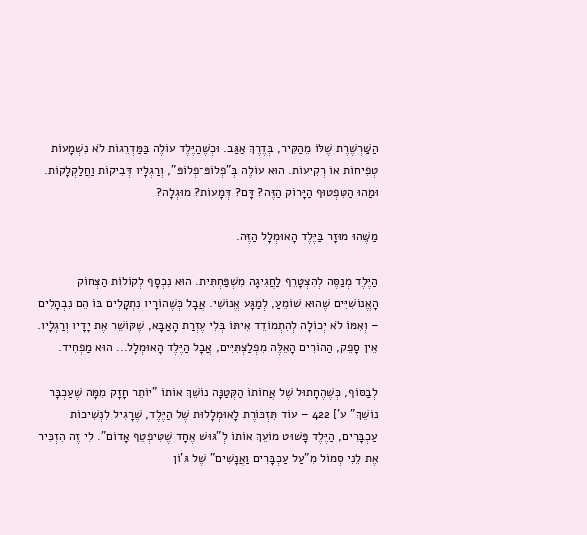הַשַּׁרְשֶׁרֶת שֶׁלּוֹ מֵהַקִּיר, בְּדֶרֶךְ אַגַּב. וּכְשֶׁהַיֶּלֶד עוֹלֶה בַּמַּדְרֵגוֹת לֹא נִשְׁמָעוֹת טְפִיחוֹת אוֹ רְקִיעוֹת. הוּא עוֹלֶה בְּ"פְלוֹפּ־פְלוֹפּ", וְרַגְלָיו דְּבִיקוֹת וַחֲלַקְלָקוֹת. וּמַהוּ הַטִּפְטוּף הַיָּרוֹק הַזֶּה? דָּם? דְּמָעוֹת? מוּגְלָה?

מַשֶּׁהוּ מוּזָר בַּיֶּלֶד הָאוּמְלָל הַזֶּה.

הַיֶּלֶד מְנַסֶּה לְהִצְטָרֵף לַחֲגִיגָה מִשְׁפַּחְתִּית. הוּא נִכְסָף לְקוֹלוֹת הַצְּחוֹק הָאֱנוֹשִׁיִּים שֶׁהוּא שׁוֹמֵעַ, לְמַגָּע אֱנוֹשִׁי. אֲבָל כְּשֶׁהוֹרָיו נִתְקָלִים בּוֹ הֵם נִבְהָלִים – וְאִמּוֹ לֹא יְכוֹלָה לְהִתְמוֹדֵד אִיתּוֹ בְּלִי עֶזְרַת הָאַבָּא, שֶׁקּוֹשֵׁר אֶת יָדָיו וְרַגְלָיו. אֵין סָפֵק, הַהוֹרִים הָאֵלֶּה מִפְלַצְתִּיִּים, אֲבָל הַיֶּלֶד הָאוּמְלָל... הוּא מַפְחִיד.

לְבַסּוֹף, כְּשֶׁהֶחָתוּל שֶׁל אֲחוֹתוֹ הַקְּטַנָּה נוֹשֵׁךְ אוֹתוֹ "יוֹתֵר חָזָק מִמָּה שֶׁעַכְבָּר נוֹשֵׁךְ" ע'] 422 – עוֹד תִּזְכּוֹרֶת לָאוּמְלָלוּת שֶׁל הַיֶּלֶד, שֶׁרָגִיל לִנְשִׁיכוֹת עַכְבָּרִים, הַיֶּלֶד פָּשׁוּט מוֹעֵךְ אוֹתוֹ לְ"גּוּשׁ אֶחָד שֶׁטִּיפְטֵף אָדוֹם". לִי זֶה הִזְכִּיר אֶת לֵנִי סְמוֹל מִ"עַל עַכְבָּרִים וַאֲנָשִׁים" שֶׁל גּ'וֹן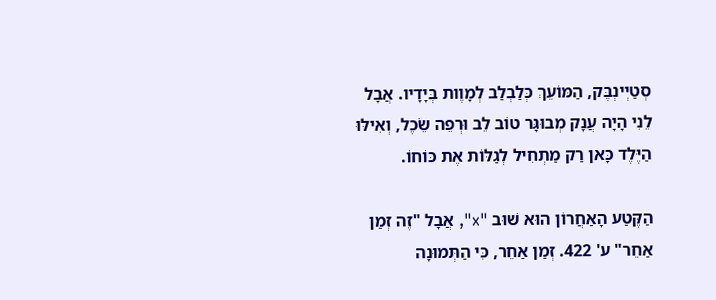סְטַיְינְבֶּק, הַמּוֹעֵךְ כְּלַבְלַב לְמָוֶות בְּיָדָיו. אֲבָל לֵנִי הָיָה עֲנָק מְבוּגָּר טוֹב לֵב וּרְפֵה שֵׂכֶל, וְאִילּוּ הַיֶּלֶד כָּאן רַק מַתְחִיל לְגַלּוֹת אֶת כּוֹחוֹ.

הַקֶּטַע הָאַחֲרוֹן הוּא שׁוּב "x", אֲבָל "זֶה זְמַן אַחֵר" ע' 422. זְמַן אַחֵר, כִּי הַתְּמוּנָה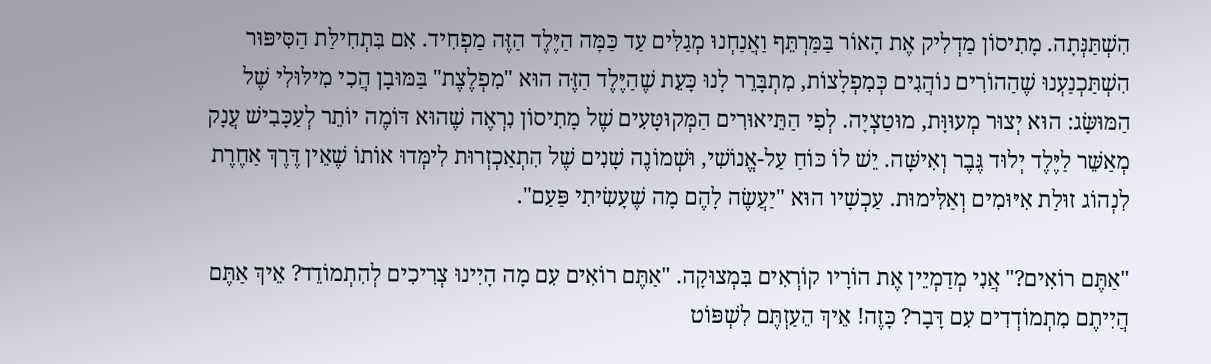הִשְׁתַּנְּתָה. מָתִיסוֹן מַדְלִיק אֶת הָאוֹר בַּמַּרְתֵּף וַאֲנַחְנוּ מְגַלִּים עַד כַּמָּה הַיֶּלֶד הַזֶּה מַפְחִיד. אִם בִּתְחִילַּת הַסִּיפּוּר הִשְׁתַּכְנַעְנוּ שֶׁהַהוֹרִים נוֹהֲגִים כְּמִפְלָצוֹת, מִתְבָּרֵר לָנוּ כָּעֵת שֶׁהַיֶּלֶד הַזֶּה הוּא "מִפְלֶצֶת" בַּמּוּבָן הֲכִי מִילּוּלִי שֶׁל הַמּוּשָּׂג: הוּא יְצוּר מְעוּוָּת, מוּטַצְיָה. לְפִי הַתֵּיאוּרִים הַמְּקוּטָּעִים שֶׁל מָתִיסוֹן נִרְאֶה שֶׁהוּא דּוֹמֶה יוֹתֵר לְעַכָּבִישׁ עֲנָק מְאַשֵּׁר לַיֶּלֶד יְלוּד גֶּבֶר וְאִישָּׁה. יֵשׁ לוֹ כּוֹחַ עַל-אֱנוֹשִׁי, וּשְׁמוֹנֶה שָׁנִים שֶׁל הִתְאַכְזְרוּת לִימְּדוּ אוֹתוֹ שֶׁאֵין דֶּרֶךְ אַחֶרֶת לִנְהוֹג זוּלַת אִיּוּמִים וְאַלִּימוּת. עַכְשָׁיו הוּא "יַעֲשֶׂה לָהֶם מָה שֶׁעָשִׂיתִי פַּעַם".

"אַתֶּם רוֹאִים?" אֲנִי מְדַמְיֵין אֶת הוֹרָיו קוֹרְאִים בִּמְצוּקָה. "אַתֶּם רוֹאִים עִם מָה הָיִינוּ צְרִיכִים לְהִתְמוֹדֵד? אֵיךְ אַתֶּם הֲיִיתֶם מִתְמוֹדְדִים עִם דָּבָר? כָּזֶה! אֵיךְ הֵעַזְתֶּם לִשְׁפּוֹט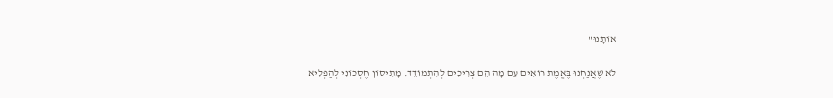אוֹתָנוּ"

לֹא שֶׁאֲנַחְנוּ בֶּאֱמֶת רוֹאִים עִם מָה הֵם צְרִיכִים לְהִתְמוֹדֵד. מָתִיסוֹן חֶסְכוֹנִי לְהַפְלִיא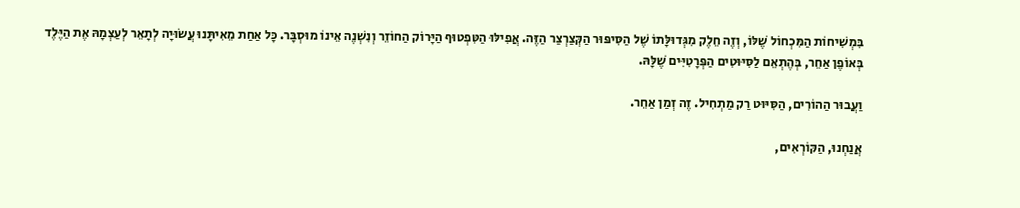בִּמְשִׁיחוֹת הַמִּכְחוֹל שֶׁלּוֹ, וְזֶה חֵלֶק מִגְּדוּלָּתוֹ שֶׁל הַסִּיפּוּר הַקְּצַרְצַר הַזֶּה. אֲפִילּוּ הַטִּפְטוּף הַיָּרוֹק הַחוֹזֵר וְנִשְׁנֶה אֵינוֹ מוּסְבָּר. כָּל אַחַת מֵאִיתָּנוּ עֲשׂוּיָה לְתָאֵר לְעַצְמָהּ אֶת הַיֶּלֶד בְּאוֹפֶן אַחֵר, בְּהֶתְאֵם לַסִּיּוּטִים הַפְּרָטִיִּים שֶׁלָּהּ.

וַעֲבוּר הַהוֹרִים, הַסִּיּוּט רַק מַתְחִיל. זֶה זְמַן אַחֵר.

אֲנַחְנוּ, הַקּוֹרְאִים,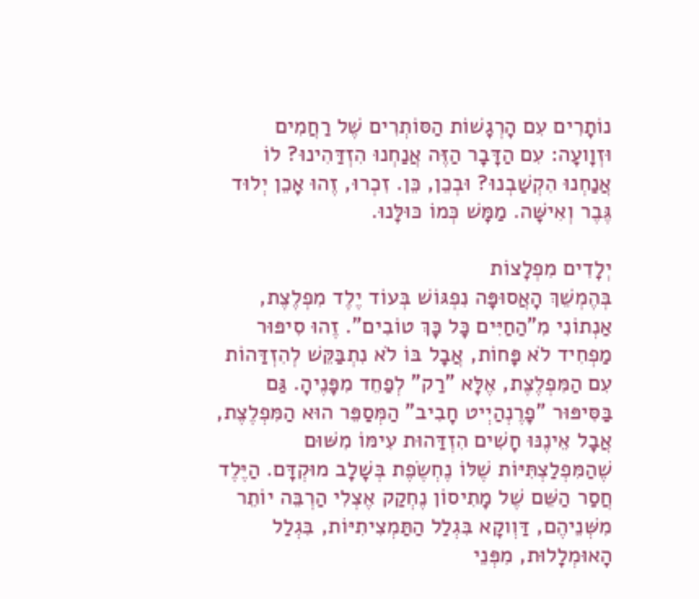נוֹתָרִים עִם הָרְגָשׁוֹת הַסּוֹתְרִים שֶׁל רַחֲמִים וּזְוָועָה: עִם הַדָּבָר הַזֶּה אֲנַחְנוּ הִזְדַּהִינוּ? לוֹ אֲנַחְנוּ הִקְשַׁבְנוּ? וּבְכֵן, כֵּן. זִכְרוּ, זֶהוּ אָכֵן יְלוּד גֶּבֶר וְאִישָּׁה. מַמָּשׁ כְּמוֹ כּוּלָּנוּ.

יְלָדִים מִפְלָצוֹת
בְּהֶמְשֵׁךְ הָאֲסוּפָּה נִפְגּוֹשׁ בְּעוֹד יֶלֶד מִפְלֶצֶת, אַנְתוֹנִי מִ"הַחַיִּים כָּל כָּךְ טוֹבִים". זֶהוּ סִיפּוּר מַפְחִיד לֹא פָּחוֹת, אֲבָל בּוֹ לֹא נִתְבַּקֵּשׁ לְהִזְדַּהוֹת עִם הַמִּפְלֶצֶת, אֶלָּא "רַק" לְפַחֵד מִפָּנֶיהָ. גַּם בַּסִּיפּוּר "פָרֶנְהַיְיט חָבִיב" הַמְּסַפֵּר הוּא הַמִּפְלֶצֶת, אֲבָל אֵינֶנּוּ חָשִׁים הִזְדַּהוּת עִימּוֹ מִשּׁוּם שֶׁהַמִּפְלַצְתִּיּוֹת שֶׁלּוֹ נֶחְשֶׂפֶת בְּשָׁלָב מוּקְדָּם. הַיֶּלֶד חֲסַר הַשֵּׁם שֶׁל מָתִיסוֹן נֶחְקַק אֶצְלִי הַרְבֵּה יוֹתֵר מִשְּׁנֵיהֶם, דַּוְוקָא בִּגְלַל הַתַּמְצִיתִיּוֹת, בִּגְלַל הָאוּמְלָלוּת, מִפְּנֵי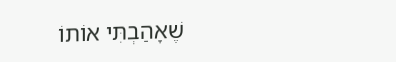שֶׁאָהַבְתִּי אוֹתוֹ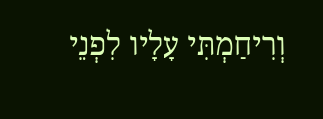וְרִיחַמְתִּי עָלָיו לִפְנֵי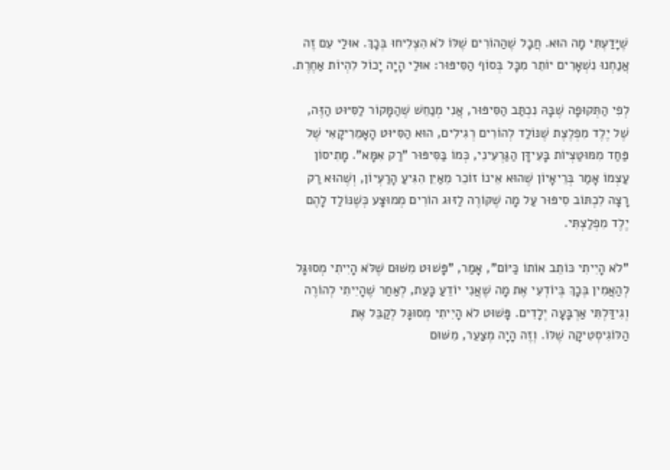שֶׁיָּדַעְתִּי מָה הוּא. חֲבָל שֶׁהַהוֹרִים שֶׁלּוֹ לֹא הִצְלִיחוּ בְּכָךְ. אוּלַי עִם זֶה אֲנַחְנוּ נִשְׁאָרִים יוֹתֵר מִכָּל בְּסוֹף הַסִּיפּוּר: אוּלַי הָיָה יָכוֹל לִהְיוֹת אַחֶרֶת.

לְפִי הַתְּקוּפָה שֶׁבָּהּ נִכְתַּב הַסִּיפּוּר, אֲנִי מְנַחֵשׁ שֶׁהַמָּקוֹר לַסִּיּוּט הַזֶּה, שֶׁל יֶלֶד מִפְלֶצֶת שֶׁנּוֹלַד לְהוֹרִים רְגִילִים, הוּא הַסִּיּוּט הָאָמֵרִיקָאִי שֶׁל פַּחַד מִמּוּטַצְיוֹת בָּעִידָּן הַגַּרְעִינִי, כְּמוֹ בַּסִּיפּוּר "רַק אִמָּא". מָתִיסוֹן עַצְמוֹ אָמַר בְּרֵיאָיוֹן שֶׁהוּא אֵינוֹ זוֹכֵר מֵאַיִן הִגִּיעַ הָרַעְיוֹן, וְשֶׁהוּא רַק רָצָה לִכְתּוֹב סִיפּוּר עַל מָה שֶׁקּוֹרֶה לַזּוּג הוֹרִים מְמוּצָּע כְּשֶׁנּוֹלַד לָהֶם יֶלֶד מִפְלַצְתִּי.

"לֹא הָיִיתִי כּוֹתֵב אוֹתוֹ כַּיּוֹם", אָמַר, "פָּשׁוּט מִשּׁוּם שֶׁלֹּא הָיִיתִי מְסוּגָּל לְהַאֲמִין בְּכָךְ בְּיוֹדְעִי אֶת מָה שֶׁאֲנִי יוֹדֵעַ כָּעֵת, לְאַחַר שֶׁהָיִיתִי לְהוֹרֶה וְגִידַּלְתִּי אַרְבָּעָה יְלָדִים. פָּשׁוּט לֹא הָיִיתִי מְסוּגָּל לְקַבֵּל אֶת הַלּוֹגִיסְטִיקָה שֶׁלּוֹ. וְזֶה הָיָה מְצַעֵר, מִשּׁוּם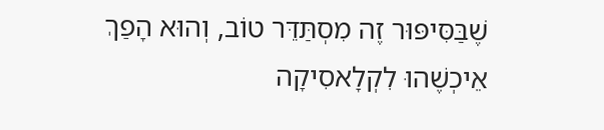שֶׁבַּסִּיפּוּר זֶה מִסְתַּדֵּר טוֹב, וְהוּא הָפַךְ אֵיכְשֶׁהוּ לִקְלָאסִיקָה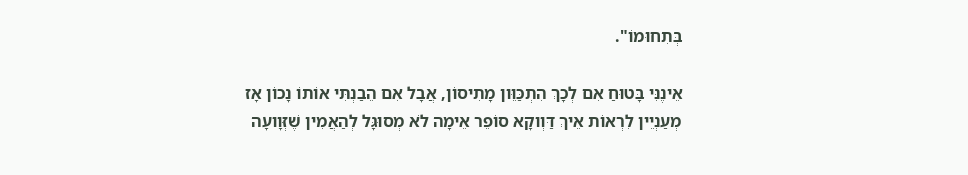בְּתִחוּמוֹ".

אֵינֶנִּי בָּטוּחַ אִם לְכָךְ הִתְכַּוֵּון מָתִיסוֹן, אֲבָל אִם הֵבַנְתִּי אוֹתוֹ נָכוֹן אָז מְעַנְיֵין לִרְאוֹת אֵיךְ דַּוְוקָא סוֹפֵר אֵימָה לֹא מְסוּגָּל לְהַאֲמִין שֶׁזְּוָועָה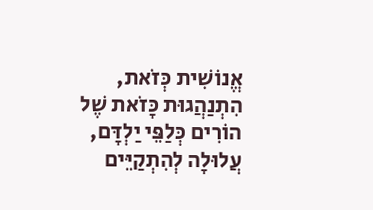אֱנוֹשִׁית כְּזֹאת, הִתְנַהֲגוּת כָּזֹאת שֶׁל הוֹרִים כְּלַפֵּי יַלְדָּם, עֲלוּלָה לְהִתְקַיֵּים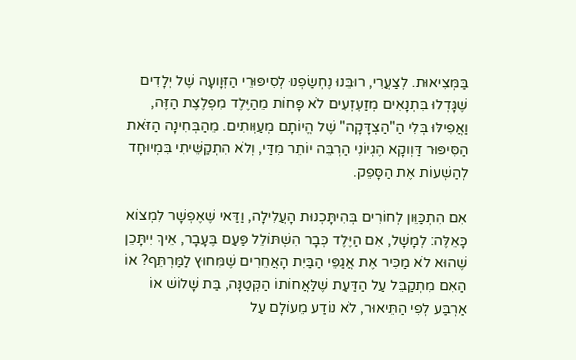בַּמְּצִיאוּת. לְצַעֲרִי, רוּבֵּנוּ נֶחְשַׂפְנוּ לְסִיפּוּרֵי הַזְּוָועָה שֶׁל יְלָדִים שֶׁגָּדְלוּ בִּתְנָאִים מְזַעְזְעִים לֹא פָּחוֹת מֵהַיֶּלֶד מִפְלֶצֶת הַזֶּה, וַאֲפִילּוּ בְּלִי הַ"הַצְדָּקָה" שֶׁל הֱיוֹתָם מְעַוְּותִים. מֵהַבְּחִינָה הַזֹּאת הַסִּיפּוּר דַּוְוקָא הֶגְיוֹנִי הַרְבֵּה יוֹתֵר מִדַּי, וְלֹא הִתְקַשֵּׁיתִי בִּמְיוּחָד לְהַשְׁעוֹת אֶת הַסָּפֵק.

אִם הִתְכַּוֵּון לְחוֹרִים בְּהִיתָּכְנוּת הָעֲלִילָה, וַדַּאי שֶׁאֶפְשָׁר לִמְצוֹא כָּאֵלֶּה: לְמָשָׁל, אִם הַיֶּלֶד כְּבָר הִשְׁתּוֹלֵל פַּעַם בֶּעָבָר, אֵיךְ יִיתָּכֵן שֶׁהוּא לֹא מַכִּיר אֶת אֲגַפֵּי הַבַּיִת הָאֲחֵרִים שֶׁמִּחוּץ לַמַּרְתֵּף? אוֹ הַאִם מִתְקַבֵּל עַל הַדַּעַת שֶׁלַּאֲחוֹתוֹ הַקְּטַנָּה, בַּת שָׁלוֹשׁ אוֹ אַרְבַּע לְפִי הַתֵּיאוּר, לֹא נוֹדַע מֵעוֹלָם עַל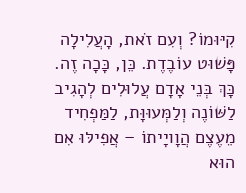קִיּוּמוֹ? וְעִם זֹאת, הָעֲלִילָה פָּשׁוּט עוֹבֶדֶת. כֵּן, כָּכָה זֶה. כָּךְ בְּנֵי אָדָם עֲלוּלִים לְהָגִיב לַשּׁוֹנֶה וְלַמְּעוּוָּת, לַמַּפְחִיד מֵעֶצֶם הֲוָויָיתוֹ – אֲפִילּוּ אִם הוּא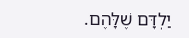יַלְדָּם שֶׁלָּהֶם.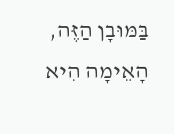בַּמּוּבָן הַזֶּה, הָאֵימָה הִיא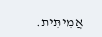אֲמִיתִּית.